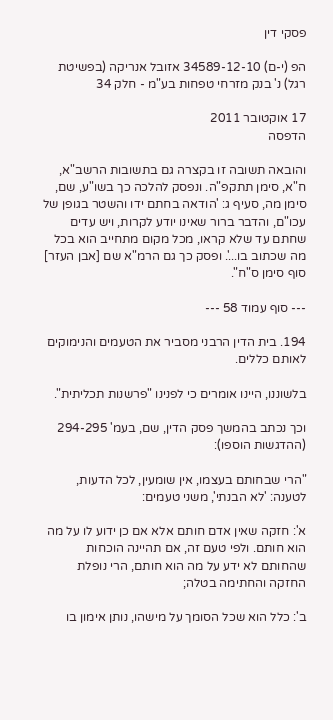פסקי דין

הפ (י-ם) 34589-12-10 אזובל אנריקה (בפשיטת רגל) נ' בנק מזרחי טפחות בע"מ - חלק 34

17 אוקטובר 2011
הדפסה

והובאה תשובה זו בקצרה גם בתשובות הרשב"א, ח"א, סימן תתקפ"ה. ונפסק להלכה כך בשו"ע, שם, סימן מה, סעיף ג: 'הודאה בחתם ידו והשטר בגופן של עכו"ם, והדבר ברור שאינו יודע לקרות, ויש עדים שחתם עד שלא קראו, מכל מקום מתחייב הוא בכל מה שכתוב בו...'. ופסק כך גם הרמ"א שם [אבן העזר] סוף סימן ס"ח".

--- סוף עמוד 58 ---

194. בית הדין הרבני מסביר את הטעמים והנימוקים לאותם כללים.

בלשוננו, היינו אומרים כי לפנינו "פרשנות תכליתית".

וכך נכתב בהמשך פסק הדין, שם, בעמ' 294-295 (ההדגשות הוספו):

"הרי שבחותם בעצמו, אין שומעין, לכל הדעות, לטענה: 'לא הבנתי', משני טעמים:

א': חזקה שאין אדם חותם אלא אם כן ידוע לו על מה הוא חותם. ולפי טעם זה, אם תהיינה הוכחות שהחותם לא ידע על מה הוא חותם, הרי נופלת החזקה והחתימה בטלה;

ב': כלל הוא שכל הסומך על מישהו, נותן אימון בו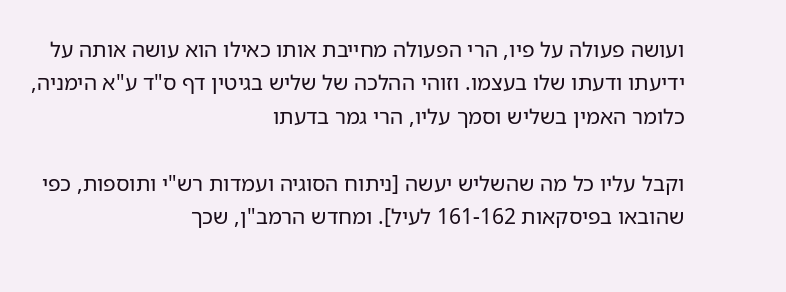ועושה פעולה על פיו, הרי הפעולה מחייבת אותו כאילו הוא עושה אותה על ידיעתו ודעתו שלו בעצמו. וזוהי ההלכה של שליש בגיטין דף ס"ד ע"א הימניה, כלומר האמין בשליש וסמך עליו, הרי גמר בדעתו

וקבל עליו כל מה שהשליש יעשה [ניתוח הסוגיה ועמדות רש"י ותוספות, כפי שהובאו בפיסקאות 161-162 לעיל]. ומחדש הרמב"ן, שכך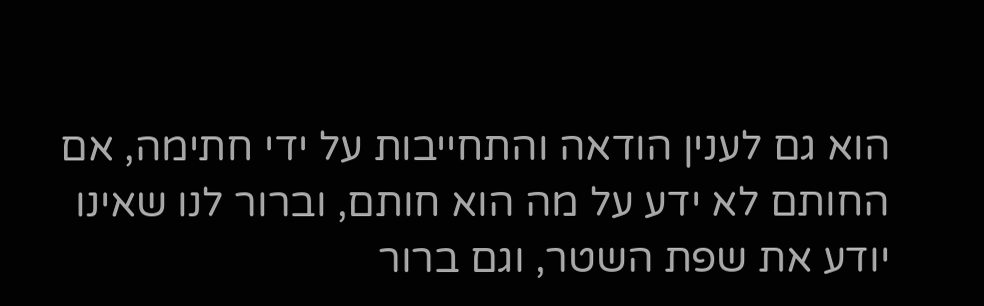הוא גם לענין הודאה והתחייבות על ידי חתימה, אם החותם לא ידע על מה הוא חותם, וברור לנו שאינו יודע את שפת השטר, וגם ברור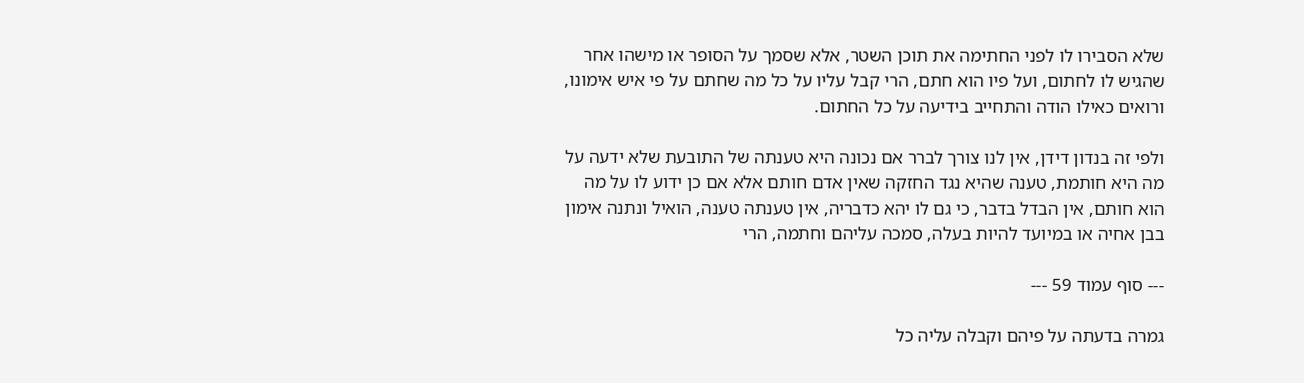שלא הסבירו לו לפני החתימה את תוכן השטר, אלא שסמך על הסופר או מישהו אחר שהגיש לו לחתום, ועל פיו הוא חתם, הרי קבל עליו על כל מה שחתם על פי איש אימונו, ורואים כאילו הודה והתחייב בידיעה על כל החתום.

ולפי זה בנדון דידן, אין לנו צורך לברר אם נכונה היא טענתה של התובעת שלא ידעה על מה היא חותמת, טענה שהיא נגד החזקה שאין אדם חותם אלא אם כן ידוע לו על מה הוא חותם, אין הבדל בדבר, כי גם לו יהא כדבריה, אין טענתה טענה, הואיל ונתנה אימון בבן אחיה או במיועד להיות בעלה, סמכה עליהם וחתמה, הרי

--- סוף עמוד 59 ---

גמרה בדעתה על פיהם וקבלה עליה כל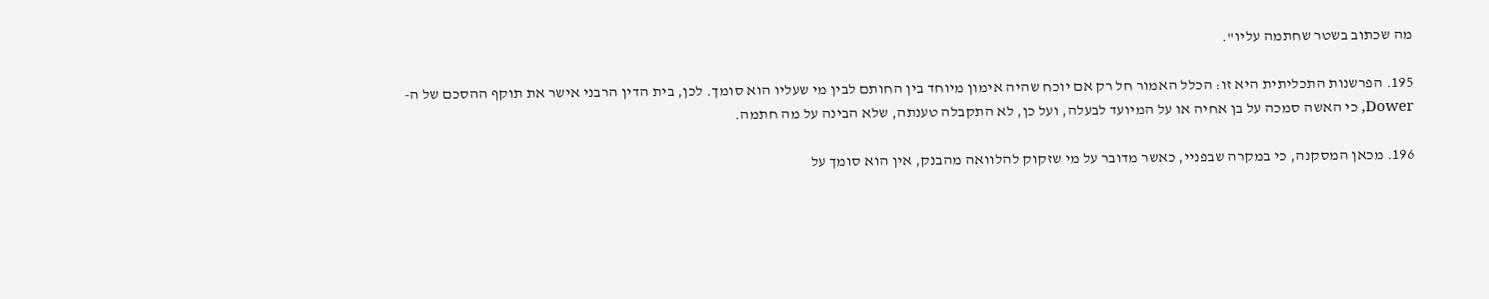מה שכתוב בשטר שחתמה עליו".

195. הפרשנות התכליתית היא זו: הכלל האמור חל רק אם יוכח שהיה אימון מיוחד בין החותם לבין מי שעליו הוא סומך. לכן, בית הדין הרבני אישר את תוקף ההסכם של ה-Dower, כי האשה סמכה על בן אחיה או על המיועד לבעלה, ועל כן, לא התקבלה טענתה, שלא הבינה על מה חתמה.

196. מכאן המסקנה, כי במקרה שבפניי, כאשר מדובר על מי שזקוק להלוואה מהבנק, אין הוא סומך על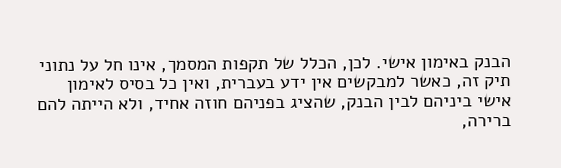הבנק באימון אישי. לכן, הכלל של תקפות המסמך, אינו חל על נתוני תיק זה, כאשר למבקשים אין ידע בעברית, ואין כל בסיס לאימון אישי ביניהם לבין הבנק, שהציג בפניהם חוזה אחיד, ולא הייתה להם ברירה,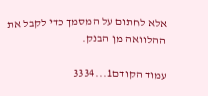אלא לחתום על המסמך כדי לקבל את ההלוואה מן הבנק.

עמוד הקודם1...3334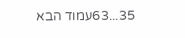35...63עמוד הבא